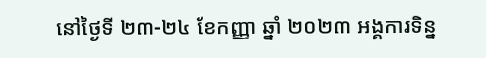នៅថ្ងៃទី ២៣-២៤ ខែកញ្ញា ឆ្នាំ ២០២៣ អង្គការទិន្ន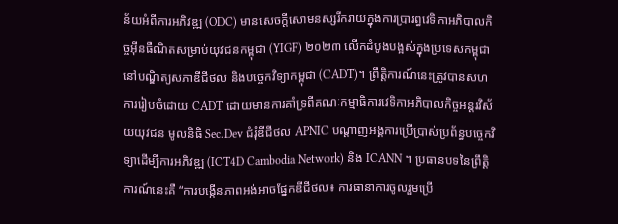ន័យអំពីការអភិវឌ្ឍ (ODC) មានសេចក្តីសោមនស្សរីករាយក្នុងការប្រារព្ធវេទិកាអភិបាលកិច្ចអ៊ីនធឺណិតសម្រាប់យុវជនកម្ពុជា (YIGF) ២០២៣ លើកដំបូងបង្អស់ក្នុងប្រទេសកម្ពុជា នៅបណ្ឌិត្យសភាឌីជីថល និងបច្ចេកវិទ្យាកម្ពុជា (CADT)។ ព្រឹត្តិការណ៍នេះត្រូវបានសហការរៀបចំដោយ CADT ដោយមានការគាំទ្រពីគណៈកម្មាធិការវេទិកាអភិបាលកិច្ចអន្តរវិស័យយុវជន មូលនិធិ Sec.Dev ជំរុំឌីជីថល APNIC បណ្តាញអង្គការប្រើប្រាស់ប្រព័ន្ធបច្ចេកវិទ្យាដើម្បីការអភិវឌ្ឍ (ICT4D Cambodia Network) និង ICANN ។ ប្រធានបទនៃព្រឹត្តិការណ៍នេះគឺ “ការបង្កើនភាពអង់អាចផ្នែកឌីជីថល៖ ការធានាការចូលរួមប្រើ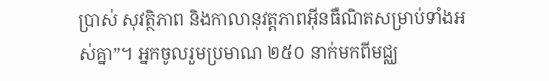ប្រាស់ សុវត្ថិភាព និងកាលានុវត្តភាពអ៊ីនធឺណិតសម្រាប់ទាំងអស់គ្នា”។ អ្នកចូលរួមប្រមាណ ២៥០ នាក់មកពីមជ្ឈ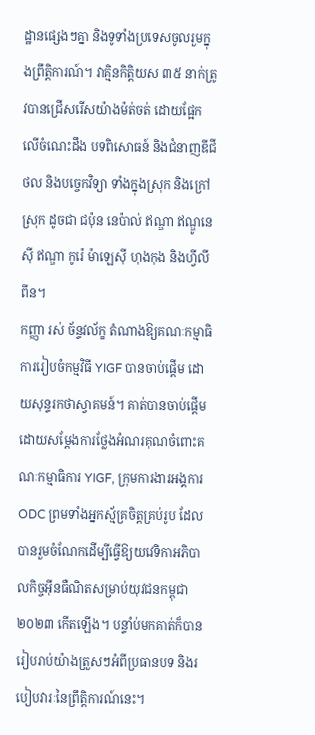ដ្ឋានផ្សេងៗគ្នា និងទូទាំងប្រទេសចូលរួមក្នុងព្រឹត្តិការណ៍។ វាគ្មិនកិត្តិយស ៣៥ នាក់ត្រូវបានជ្រើសរើសយ៉ាងម៉ត់ចត់ ដោយផ្អែកលើចំណេះដឹង បទពិសោធន៍ និងជំនាញឌីជីថល និងបច្ចេកវិទ្យា ទាំងក្នុងស្រុក និងក្រៅស្រុក ដូចជា ជប៉ុន នេប៉ាល់ ឥណ្ឌា ឥណ្ឌូនេស៊ី ឥណ្ឌា កូរ៉េ ម៉ាឡេស៊ី ហុងកុង និងហ្វីលីពីន។
កញ្ញា រស់ ច័ន្ទវល័ក្ខ តំណាងឱ្យគណៈកម្មាធិការរៀបចំកម្មវិធី YIGF បានចាប់ផ្តើម ដោយសុន្ទរកថាស្វាគមន៍។ គាត់បានចាប់ផ្តើមដោយសម្តែងការថ្លែងអំណរគុណចំពោះគណៈកម្មាធិការ YIGF, ក្រុមការងារអង្គការ ODC ព្រមទាំងអ្នកស្ម័គ្រចិត្តគ្រប់រូប ដែលបានរួមចំណែកដើម្បីធ្វើឱ្យយវេទិកាអភិបាលកិច្ចអ៊ីនធឺណិតសម្រាប់យុវជនកម្ពុជា ២០២៣ កើតឡើង។ បន្ទាំប់មកគាត់ក៏បានរៀបរាប់យ៉ាងត្រួសៗអំពីប្រធានបទ និងរបៀបវារៈនៃព្រឹត្តិការណ៍នេះ។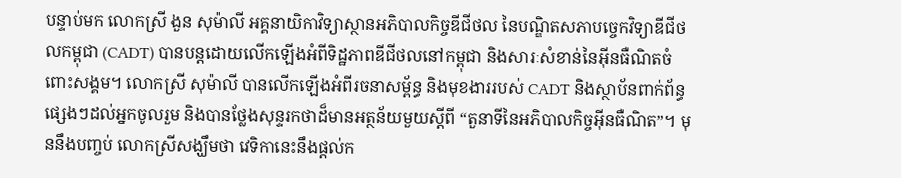បន្ទាប់មក លោកស្រី ងួន សុម៉ាលី អគ្គនាយិកាវិទ្យាស្ថានអភិបាលកិច្ចឌីជីថល នៃបណ្ឌិតសភាបច្ចេកវិទ្យាឌីជីថលកម្ពុជា (CADT) បានបន្តដោយលើកឡើងអំពីទិដ្ឋភាពឌីជីថលនៅកម្ពុជា និងសារៈសំខាន់នៃអ៊ីនធឺណិតចំពោះសង្គម។ លោកស្រី សុម៉ាលី បានលើកឡើងអំពីរចនាសម្ព័ន្ធ និងមុខងាររបស់ CADT និងស្ថាប័នពាក់ព័ន្ធផ្សេងៗដល់អ្នកចូលរួម និងបានថ្លែងសុន្ទរកថាដ៏មានអត្ថន័យមួយស្តីពី “តួនាទីនៃអភិបាលកិច្ចអ៊ីនធឺណិត”។ មុននឹងបញ្ចប់ លោកស្រីសង្ឃឹមថា វេទិកានេះនឹងផ្តល់ក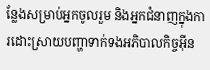ន្លែងសម្រាប់អ្នកចូលរួម និងអ្នកជំនាញក្នុងការដោះស្រាយបញ្ហាទាក់ទងអភិបាលកិច្ចអ៊ីន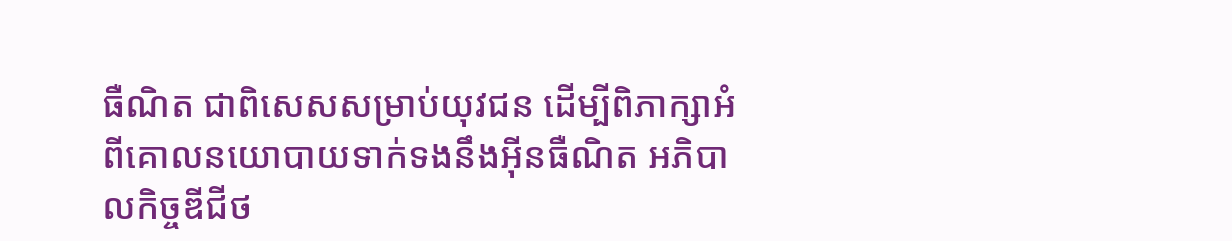ធឺណិត ជាពិសេសសម្រាប់យុវជន ដើម្បីពិភាក្សាអំពីគោលនយោបាយទាក់ទងនឹងអ៊ីនធឺណិត អភិបាលកិច្ចឌីជីថ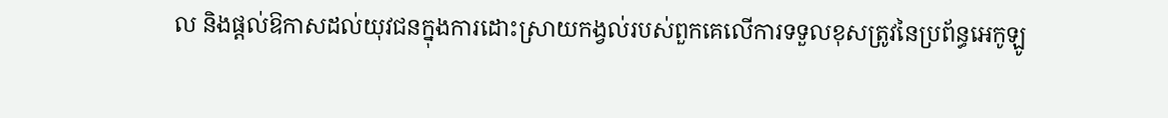ល និងផ្តល់ឱកាសដល់យុវជនក្នុងការដោះស្រាយកង្វល់របស់ពួកគេលើការទទួលខុសត្រូវនៃប្រព័ន្ធអេកូឡូ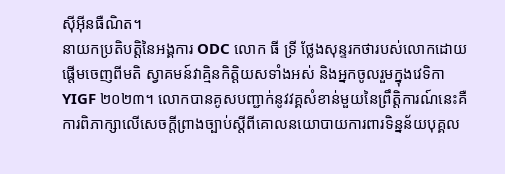ស៊ីអ៊ីនធឺណិត។
នាយកប្រតិបត្តិនៃអង្គការ ODC លោក ធី ទ្រី ថ្លែងសុន្ទរកថារបស់លោកដោយផ្តើមចេញពីមតិ ស្វាគមន៍វាគ្មិនកិត្តិយសទាំងអស់ និងអ្នកចូលរួមក្នុងវេទិកា YIGF ២០២៣។ លោកបានគូសបញ្ជាក់នូវវគ្គសំខាន់មួយនៃព្រឹត្តិការណ៍នេះគឺការពិភាក្សាលើសេចក្តីព្រាងច្បាប់ស្តីពីគោលនយោបាយការពារទិន្នន័យបុគ្គល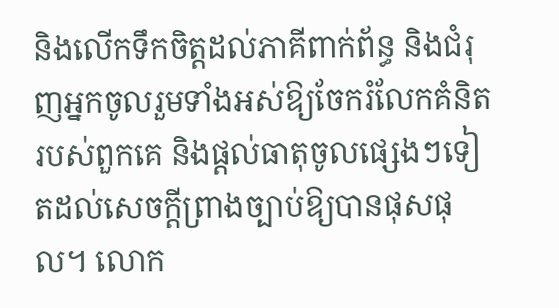និងលើកទឹកចិត្តដល់ភាគីពាក់ព័ន្ធ និងជំរុញអ្នកចូលរួមទាំងអស់ឱ្យចែករំលែកគំនិតរបស់ពួកគេ និងផ្តល់ធាតុចូលផ្សេងៗទៀតដល់សេចក្តីព្រាងច្បាប់ឱ្យបានផុសផុល។ លោក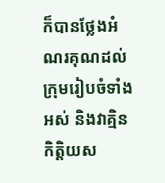ក៏បានថ្លែងអំណរគុណដល់ក្រុមរៀបចំទាំងអស់ និងវាគ្មិនកិត្តិយស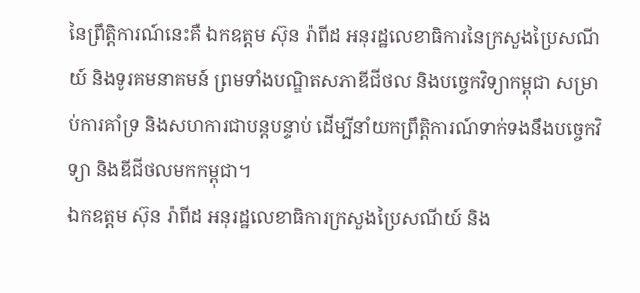នៃព្រឹត្តិការណ៍នេះគឺ ឯកឧត្ដម ស៊ុន រ៉ាពីដ អនុរដ្ឋលេខាធិការនៃក្រសួងប្រៃសណីយ៍ និងទូរគមនាគមន៍ ព្រមទាំងបណ្ឌិតសភាឌីជីថល និងបច្ចេកវិទ្យាកម្ពុជា សម្រាប់ការគាំទ្រ និងសហការជាបន្តបន្ទាប់ ដើម្បីនាំយកព្រឹត្តិការណ៍ទាក់ទងនឹងបច្ចេកវិទ្យា និងឌីជីថលមកកម្ពុជា។
ឯកឧត្ដម ស៊ុន រ៉ាពីដ អនុរដ្ឋលេខាធិការក្រសួងប្រៃសណីយ៍ និង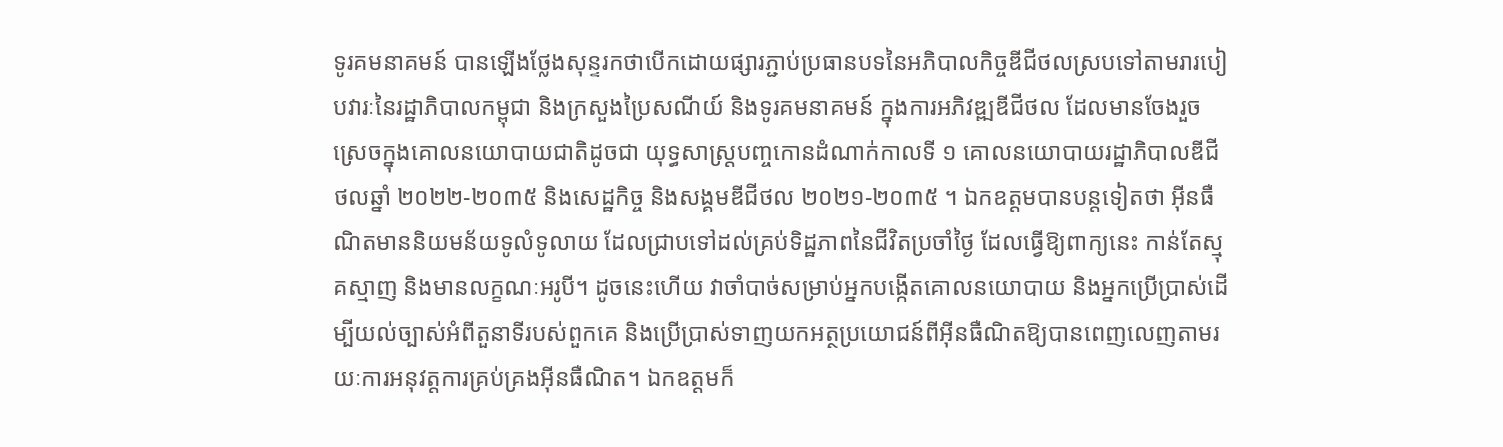ទូរគមនាគមន៍ បានឡើងថ្លែងសុន្ទរកថាបើកដោយផ្សារភ្ជាប់ប្រធានបទនៃអភិបាលកិច្ចឌីជីថលស្របទៅតាមរារបៀបវារៈនៃរដ្ឋាភិបាលកម្ពុជា និងក្រសួងប្រៃសណីយ៍ និងទូរគមនាគមន៍ ក្នុងការអភិវឌ្ឍឌីជីថល ដែលមានចែងរួចស្រេចក្នុងគោលនយោបាយជាតិដូចជា យុទ្ធសាស្ត្របញ្ចកោនដំណាក់កាលទី ១ គោលនយោបាយរដ្ឋាភិបាលឌីជីថលឆ្នាំ ២០២២-២០៣៥ និងសេដ្ឋកិច្ច និងសង្គមឌីជីថល ២០២១-២០៣៥ ។ ឯកឧត្ដមបានបន្តទៀតថា អ៊ីនធឺណិតមាននិយមន័យទូលំទូលាយ ដែលជ្រាបទៅដល់គ្រប់ទិដ្ឋភាពនៃជីវិតប្រចាំថ្ងៃ ដែលធ្វើឱ្យពាក្យនេះ កាន់តែស្មុគស្មាញ និងមានលក្ខណៈអរូបី។ ដូចនេះហើយ វាចាំបាច់សម្រាប់អ្នកបង្កើតគោលនយោបាយ និងអ្នកប្រើប្រាស់ដើម្បីយល់ច្បាស់អំពីតួនាទីរបស់ពួកគេ និងប្រើប្រាស់ទាញយកអត្ថប្រយោជន៍ពីអ៊ីនធឺណិតឱ្យបានពេញលេញតាមរយៈការអនុវត្តការគ្រប់គ្រងអ៊ីនធឺណិត។ ឯកឧត្ដមក៏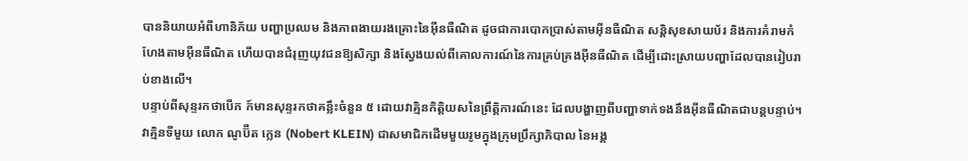បាននិយាយអំពីហានិភ័យ បញ្ហាប្រឈម និងភាពងាយរងគ្រោះនៃអ៊ីនធឺណិត ដូចជាការបោកប្រាស់តាមអ៊ីនធឺណិត សន្តិសុខសាយប័រ និងការគំរាមកំហែងតាមអ៊ីនធឺណិត ហើយបានជំរុញយុវជនឱ្យសិក្សា និងស្វែងយល់ពីគោលការណ៍នៃការគ្រប់គ្រងអ៊ីនធឺណិត ដើម្បីដោះស្រាយបញ្ហាដែលបានរៀបរាប់ខាងលើ។
បន្ទាប់ពីសុន្ទរកថាបើក ក៍មានសុន្ទរកថាគន្លឹះចំនួន ៥ ដោយវាគ្មិនកិត្តិយសនៃព្រឹត្តិការណ៍នេះ ដែលបង្ហាញពីបញ្ហាទាក់ទងនឹងអ៊ីនធឺណិតជាបន្តបន្ទាប់។ វាគ្មិនទីមួយ លោក ណូប៊ឺត ក្លេន (Nobert KLEIN) ជាសមាជិកដើមមួយរូមក្នុងក្រុមប្រឹក្សាភិបាល នៃអង្គ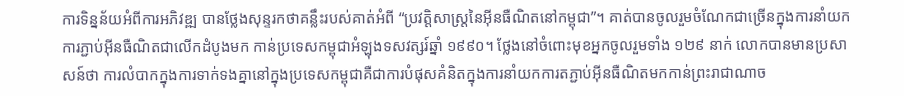ការទិន្នន័យអំពីការអភិវឌ្ឍ បានថ្លែងសុន្ទរកថាគន្លឹះរបស់គាត់អំពី “ប្រវត្តិសាស្ត្រនៃអ៊ីនធឺណិតនៅកម្ពុជា”។ គាត់បានចូលរួមចំណែកជាច្រើនក្នុងការនាំយកការភ្ជាប់អ៊ីនធឺណិតជាលើកដំបូងមក កាន់ប្រទេសកម្ពុជាអំឡុងទសវត្សរ៍ឆ្នាំ ១៩៩០។ ថ្លែងនៅចំពោះមុខអ្នកចូលរួមទាំង ១២៩ នាក់ លោកបានមានប្រសាសន៍ថា ការលំបាកក្នុងការទាក់ទងគ្នានៅក្នុងប្រទេសកម្ពុជាគឺជាការបំផុសគំនិតក្នុងការនាំយកការតភ្ជាប់អ៊ីនធឺណិតមកកាន់ព្រះរាជាណាច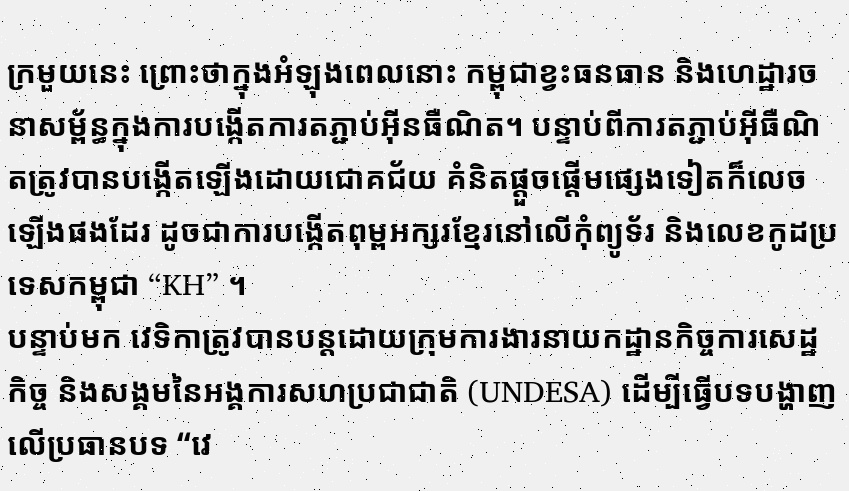ក្រមួយនេះ ព្រោះថាក្នុងអំឡុងពេលនោះ កម្ពុជាខ្វះធនធាន និងហេដ្ឋារចនាសម្ព័ន្ធក្នុងការបង្កើតការតភ្ជាប់អ៊ីនធឺណិត។ បន្ទាប់ពីការតភ្ជាប់អ៊ីធឺណិតត្រូវបានបង្កើតឡើងដោយជោគជ័យ គំនិតផ្តួចផ្តើមផ្សេងទៀតក៏លេចឡើងផងដែរ ដូចជាការបង្កើតពុម្ពអក្សរខ្មែរនៅលើកុំព្យូទ័រ និងលេខកូដប្រទេសកម្ពុជា “KH” ។
បន្ទាប់មក វេទិកាត្រូវបានបន្តដោយក្រុមការងារនាយកដ្ឋានកិច្ចការសេដ្ឋកិច្ច និងសង្គមនៃអង្គការសហប្រជាជាតិ (UNDESA) ដើម្បីធ្វើបទបង្ហាញលើប្រធានបទ “វេ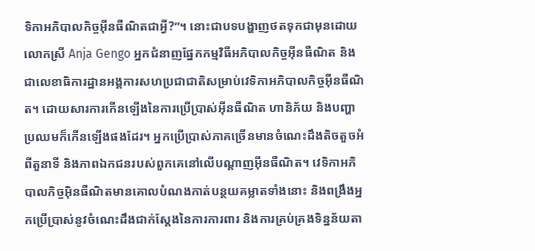ទិកាអភិបាលកិច្ចអ៊ីនធឺណិតជាអ្វី?”។ នោះជាបទបង្ហាញថតទុកជាមុនដោយ លោកស្រី Anja Gengo អ្នកជំនាញផ្នែកកម្មវិធីអភិបាលកិច្ចអ៊ីនធឺណិត និងជាលេខាធិការដ្ឋានអង្គការសហប្រជាជាតិសម្រាប់វេទិកាអភិបាលកិច្ចអ៊ីនធឺណិត។ ដោយសារការកើនឡើងនៃការប្រើប្រាស់អ៊ីនធឺណិត ហានិភ័យ និងបញ្ហាប្រឈមក៏កើនឡើងផងដែរ។ អ្នកប្រើប្រាស់ភាគច្រើនមានចំណេះដឹងតិចតួចអំពីតួនាទី និងភាពឯកជនរបស់ពួកគេនៅលើបណ្តាញអ៊ីនធឺណិត។ វេទិកាអភិបាលកិច្ចអ៊ិនធឺណិតមានគោលបំណងកាត់បន្ថយគម្លាតទាំងនោះ និងពង្រឹងអ្នកប្រើប្រាស់នូវចំណេះដឹងជាក់ស្តែងនៃការការពារ និងការគ្រប់គ្រងទិន្នន័យតា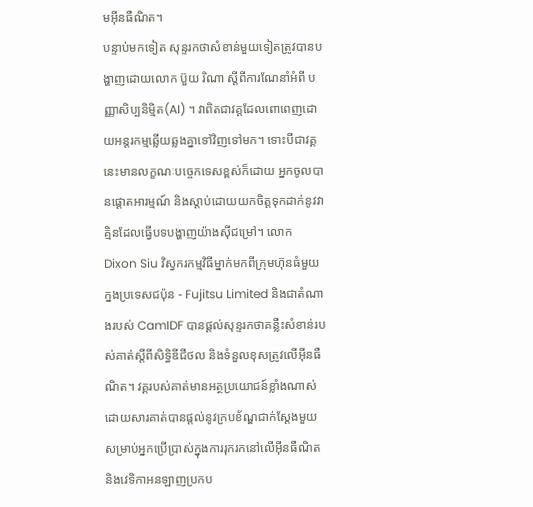មអ៊ីនធឺណិត។
បន្ទាប់មកទៀត សុន្ទរកថាសំខាន់មួយទៀតត្រូវបានបង្ហាញដោយលោក ប៊ួយ រិណា ស្តីពីការណែនាំអំពី បញ្ញាសិប្បនិម្មិត(AI) ។ វាពិតជាវគ្តដែលពោពេញដោយអន្តរកម្មឆ្លើយឆ្លងគ្នាទៅវិញទៅមក។ ទោះបីជាវគ្គនេះមានលក្ខណៈបច្ចេកទេសខ្ពស់ក៏ដោយ អ្នកចូលបានផ្តោតអារម្មណ៍ និងស្តាប់ដោយយកចិត្តទុកដាក់នូវវាគ្មិនដែលធ្វើបទបង្ហាញយ៉ាងស៊ីជម្រៅ។ លោក Dixon Siu វិស្វករកម្មវិធីម្នាក់មកពីក្រុមហ៊ុនធំមួយក្នងប្រទេសជប៉ុន - Fujitsu Limited និងជាតំណាងរបស់ CamIDF បានផ្តល់សុន្ទរកថាគន្លឺះសំខាន់របស់គាត់ស្តីពីសិទ្ធិឌីជីថល និងទំនួលខុសត្រូវលើអ៊ីនធឺណិត។ វគ្គរបស់គាត់មានអត្ថប្រយោជន៍ខ្លាំងណាស់ ដោយសារគាត់បានផ្តល់នូវក្របខ័ណ្ឌជាក់ស្តែងមួយសម្រាប់អ្នកប្រើប្រាស់ក្នុងការរុករកនៅលើអ៊ីនធឺណិត និងវេទិកាអនឡាញប្រកប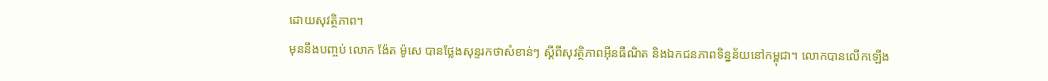ដោយសុវត្ថិភាព។
មុននឹងបញ្ចប់ លោក ង៉ែត ម៉ូសេ បានថ្លែងសុន្ទរកថាសំខាន់ៗ ស្តីពីសុវត្ថិភាពអ៊ីនធឺណិត និងឯកជនភាពទិន្នន័យនៅកម្ពុជា។ លោកបានលើកឡើង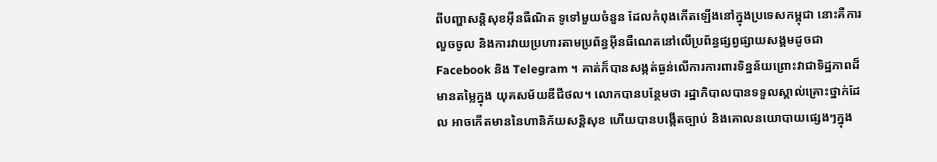ពីបញ្ហាសន្តិសុខអ៊ីនធឺណិត ទូទៅមួយចំនួន ដែលកំពុងកើតឡើងនៅក្នុងប្រទេសកម្ពុជា នោះគឺការលួចចូល និងការវាយប្រហារតាមប្រព័ន្ធអ៊ីនធឺណេតនៅលើប្រព័ន្ធផ្សព្វផ្សាយសង្គមដូចជា Facebook និង Telegram ។ គាត់ក៏បានសង្កត់ធ្ងន់លើការការពារទិន្នន័យព្រោះវាជាទិដ្ឋភាពដ៏មានតម្លៃក្នុង យុគសម័យឌីជីថល។ លោកបានបន្ថែមថា រដ្ឋាភិបាលបានទទួលស្គាល់គ្រោះថ្នាក់ដែល អាចកើតមាននៃហានិភ័យសន្តិសុខ ហើយបានបង្កើតច្បាប់ និងគោលនយោបាយផ្សេងៗក្នុង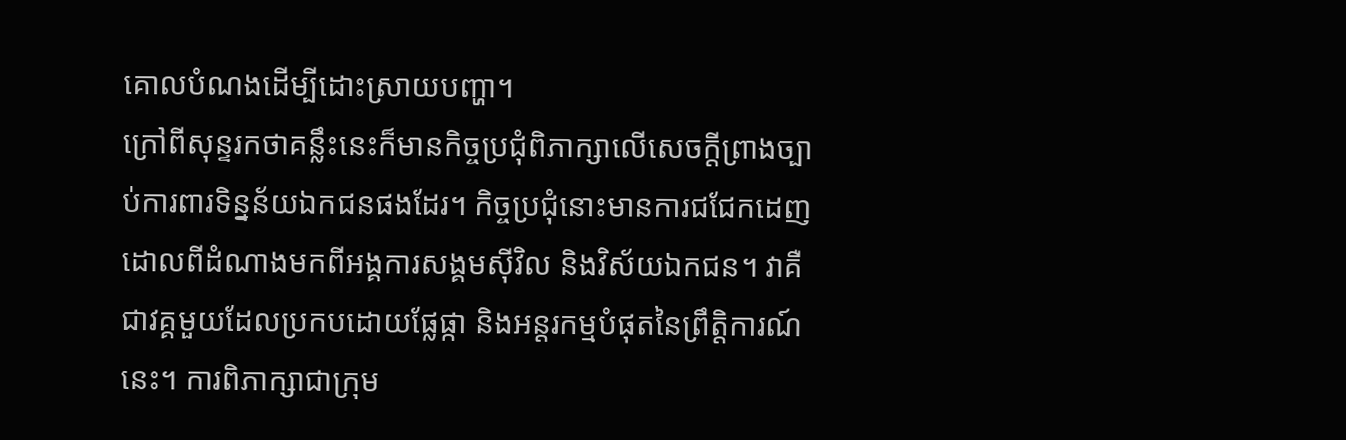គោលបំណងដើម្បីដោះស្រាយបញ្ហា។
ក្រៅពីសុន្ទរកថាគន្លឹះនេះក៏មានកិច្ចប្រជុំពិភាក្សាលើសេចក្តីព្រាងច្បាប់ការពារទិន្នន័យឯកជនផងដែរ។ កិច្ចប្រជុំនោះមានការជជែកដេញដោលពីដំណាងមកពីអង្គការសង្គមស៊ីវិល និងវិស័យឯកជន។ វាគឺជាវគ្គមួយដែលប្រកបដោយផ្លែផ្កា និងអន្តរកម្មបំផុតនៃព្រឹត្តិការណ៍នេះ។ ការពិភាក្សាជាក្រុម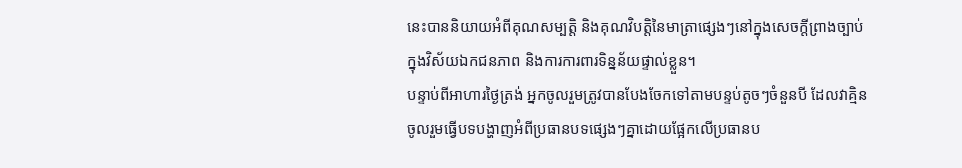នេះបាននិយាយអំពីគុណសម្បត្តិ និងគុណវិបត្តិនៃមាត្រាផ្សេងៗនៅក្នុងសេចក្តីព្រាងច្បាប់ក្នុងវិស័យឯកជនភាព និងការការពារទិន្នន័យផ្ទាល់ខ្លួន។
បន្ទាប់ពីអាហារថ្ងៃត្រង់ អ្នកចូលរួមត្រូវបានបែងចែកទៅតាមបន្ទប់តូចៗចំនួនបី ដែលវាគ្មិនចូលរួមធ្វើបទបង្ហាញអំពីប្រធានបទផ្សេងៗគ្នាដោយផ្អែកលើប្រធានប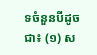ទចំនួនបីដូចជា៖ (១) ស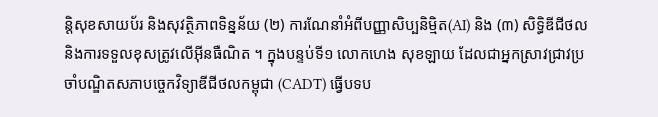ន្តិសុខសាយប័រ និងសុវត្ថិភាពទិន្នន័យ (២) ការណែនាំអំពីបញ្ញាសិប្បនិម្មិត(AI) និង (៣) សិទ្ធិឌីជីថល និងការទទួលខុសត្រូវលើអ៊ីនធឺណិត ។ ក្នុងបន្ទប់ទី១ លោកហេង សុខឡាយ ដែលជាអ្នកស្រាវជ្រាវប្រចាំបណ្ឌិតសភាបច្ចេកវិទ្យាឌីជីថលកម្ពុជា (CADT) ធ្វើបទប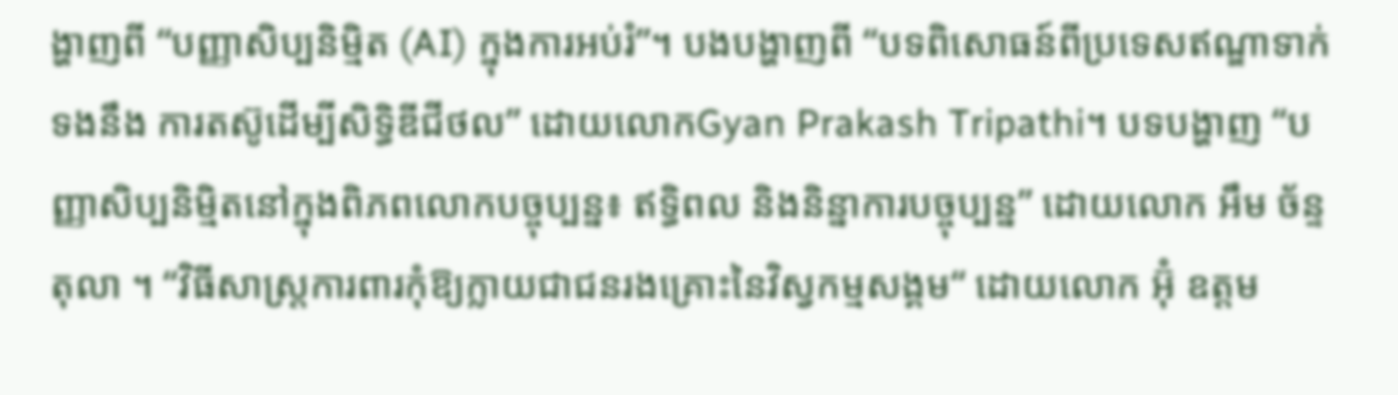ង្ហាញពី “បញ្ញាសិប្បនិម្មិត (AI) ក្នុងការអប់រំ”។ បងបង្ហាញពី “បទពិសោធន៍ពីប្រទេសឥណ្ឌាទាក់ទងនឹង ការតស៊ូដើម្បីសិទ្ធិឌីជីថល” ដោយលោកGyan Prakash Tripathi។ បទបង្ហាញ “បញ្ញាសិប្បនិម្មិតនៅក្នុងពិភពលោកបច្ចុប្បន្ន៖ ឥទ្ធិពល និងនិន្នាការបច្ចុប្បន្ន” ដោយលោក អឹម ច័ន្ទតុលា ។ “វិធីសាស្ត្រការពារកុំឱ្យក្លាយជាជនរងគ្រោះនៃវិស្វកម្មសង្គម“ ដោយលោក អ៊ុំ ឧត្តម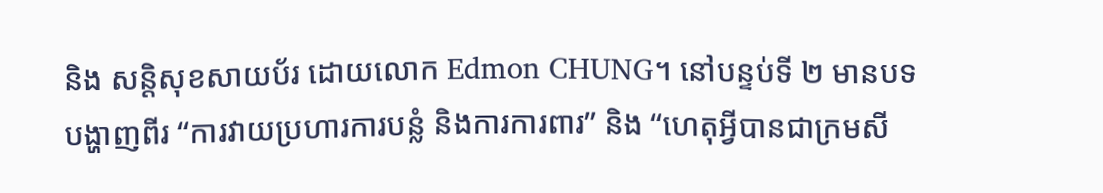និង សន្តិសុខសាយប័រ ដោយលោក Edmon CHUNG។ នៅបន្ទប់ទី ២ មានបទបង្ហាញពីរ “ការវាយប្រហារការបន្លំ និងការការពារ” និង “ហេតុអ្វីបានជាក្រមសី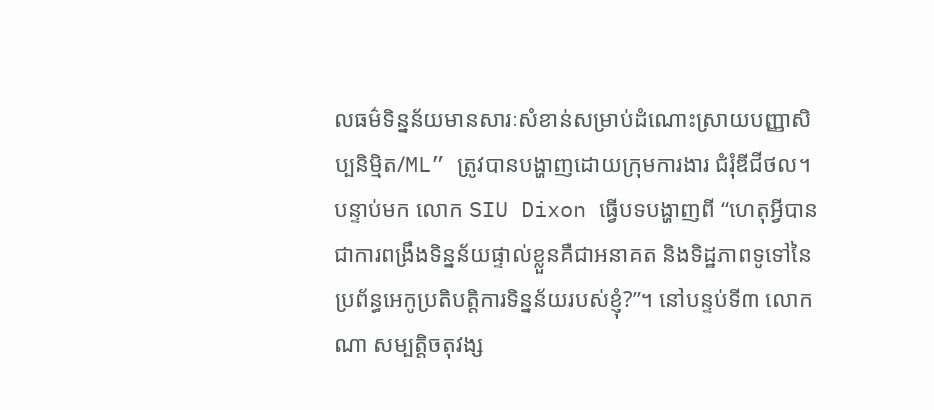លធម៌ទិន្នន័យមានសារៈសំខាន់សម្រាប់ដំណោះស្រាយបញ្ញាសិប្បនិម្មិត/ML” ត្រូវបានបង្ហាញដោយក្រុមការងារ ជំរុំឌីជីថល។ បន្ទាប់មក លោក SIU Dixon ធ្វើបទបង្ហាញពី “ហេតុអ្វីបានជាការពង្រឹងទិន្នន័យផ្ទាល់ខ្លួនគឺជាអនាគត និងទិដ្ឋភាពទូទៅនៃប្រព័ន្ធអេកូប្រតិបត្តិការទិន្នន័យរបស់ខ្ញុំ?”។ នៅបន្ទប់ទី៣ លោក ណា សម្បត្តិចតុវង្ស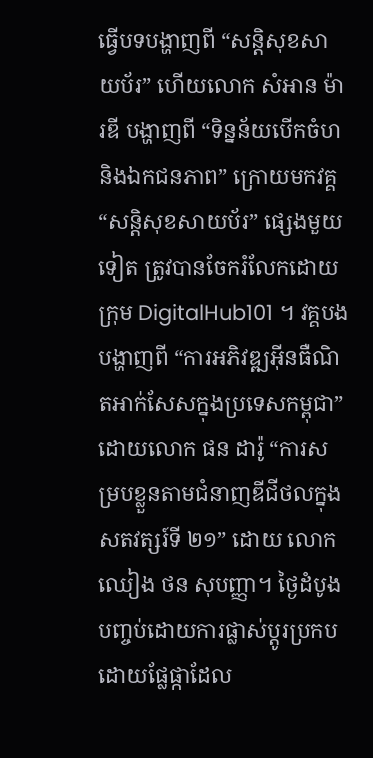ធ្វើបទបង្ហាញពី “សន្តិសុខសាយប័រ” ហើយលោក សំអាន ម៉ារឌី បង្ហាញពី “ទិន្នន័យបើកចំហ និងឯកជនភាព” ក្រោយមកវគ្គ “សន្តិសុខសាយប័រ” ផ្សេងមួយទៀត ត្រូវបានចែករំលែកដោយក្រុម DigitalHub101 ។ វគ្គបងបង្ហាញពី “ការអភិវឌ្ឍអ៊ីនធឺណិតអាក់សែសក្នុងប្រទេសកម្ពុជា” ដោយលោក ផន ដារ៉ូ “ការសម្របខ្លួនតាមជំនាញឌីជីថលក្នុងសតវត្សរ៍ទី ២១” ដោយ លោក ឈៀង ថន សុបញ្ញា។ ថ្ងៃដំបូងបញ្ចប់ដោយការផ្លាស់ប្តូរប្រកបដោយផ្លែផ្កាដែល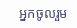អ្នកចូលរួម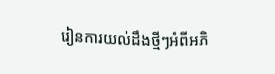រៀនការយល់ដឹងថ្មីៗអំពីអភិ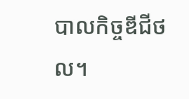បាលកិច្ចឌីជីថល។